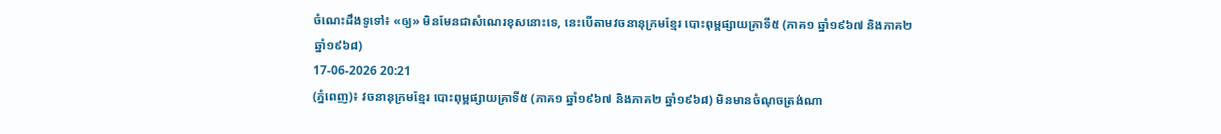ចំណេះដឹងទូទៅ៖ «ឲ្យ» មិនមែនជាសំណេរខុសនោះទេ, នេះបើតាមវចនានុក្រមខ្មែរ បោះពុម្ពផ្សាយគ្រាទី៥ (ភាគ១ ឆ្នាំ១៩៦៧ និងភាគ២ ឆ្នាំ១៩៦៨)
17-06-2026 20:21
(ភ្នំពេញ)៖ វចនានុក្រមខ្មែរ បោះពុម្ពផ្សាយគ្រាទី៥ (ភាគ១ ឆ្នាំ១៩៦៧ និងភាគ២ ឆ្នាំ១៩៦៨) មិនមានចំណុចត្រង់ណា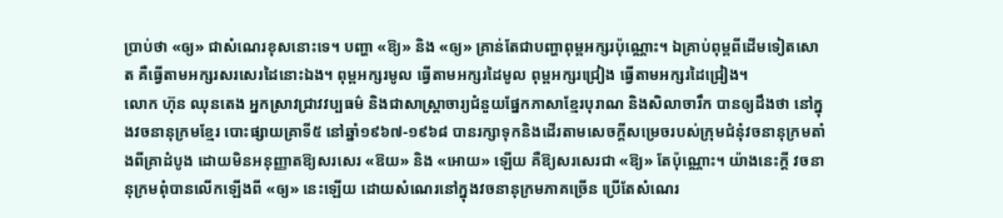ប្រាប់ថា «ឲ្យ» ជាសំណេរខុសនោះទេ។ បញ្ហា «ឱ្យ» និង «ឲ្យ» គ្រាន់តែជាបញ្ហាពុម្ពអក្សរប៉ុណ្ណោះ។ ឯគ្រាប់ពុម្ពពីដើមទៀតសោត គឺធ្វើតាមអក្សរសរសេរដៃនោះឯង។ ពុម្ពអក្សរមូល ធ្វើតាមអក្សរដៃមូល ពុម្ពអក្សរជ្រៀង ធ្វើតាមអក្សរដៃជ្រៀង។
លោក ហ៊ុន ឈុនតេង អ្នកស្រាវជ្រាវវប្បធម៌ និងជាសាស្ត្រាចារ្យជំនួយផ្នែកភាសាខ្មែរបុរាណ និងសិលាចារឹក បានឲ្យដឹងថា នៅក្នុងវចនានុក្រមខ្មែរ បោះផ្សាយគ្រាទី៥ នៅឆ្នាំ១៩៦៧-១៩៦៨ បានរក្សាទុកនិងដើរតាមសេចក្ដីសម្រេចរបស់ក្រុមជំនុំវចនានុក្រមតាំងពីគ្រាដំបូង ដោយមិនអនុញ្ញាតឱ្យសរសេរ «ឱយ» និង «អោយ» ឡើយ គឺឱ្យសរសេរជា «ឱ្យ» តែប៉ុណ្ណោះ។ យ៉ាងនេះក្ដី វចនានុក្រមពុំបានលើកឡើងពី «ឲ្យ» នេះឡើយ ដោយសំណេរនៅក្នុងវចនានុក្រមភាគច្រើន ប្រើតែសំណេរ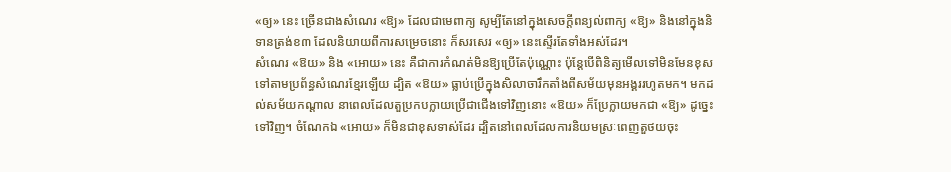«ឲ្យ» នេះ ច្រើនជាងសំណេរ «ឱ្យ» ដែលជាមេពាក្យ សូម្បីតែនៅក្នុងសេចក្ដីពន្យល់ពាក្យ «ឱ្យ» និងនៅក្នុងនិទានត្រង់ខ៣ ដែលនិយាយពីការសម្រេចនោះ ក៏សរសេរ «ឲ្យ» នេះស្ទើរតែទាំងអស់ដែរ។
សំណេរ «ឱយ» និង «អោយ» នេះ គឺជាការកំណត់មិនឱ្យប្រើតែប៉ុណ្ណោះ ប៉ុន្ដែបើពិនិត្យមើលទៅមិនមែនខុសទៅតាមប្រព័ន្ធសំណេរខ្មែរឡើយ ដ្បិត «ឱយ» ធ្លាប់ប្រើក្នុងសិលាចារឹកតាំងពីសម័យមុនអង្គររហូតមក។ មកដល់សម័យកណ្ដាល នាពេលដែលតួប្រកបក្លាយប្រើជាជើងទៅវិញនោះ «ឱយ» ក៏ប្រែក្លាយមកជា «ឱ្យ» ដូច្នេះទៅវិញ។ ចំណែកឯ «អោយ» ក៏មិនជាខុសទាស់ដែរ ដ្បិតនៅពេលដែលការនិយមស្រៈពេញតួថយចុះ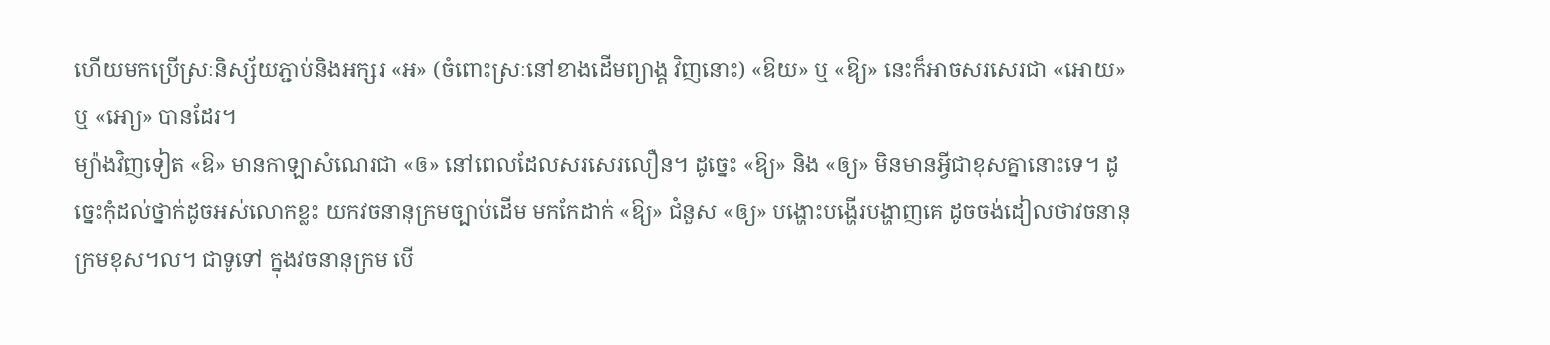ហើយមកប្រើស្រៈនិស្ស័យភ្ជាប់និងអក្សរ «អ» (ចំពោះស្រៈនៅខាងដើមព្យាង្គ វិញនោះ) «ឱយ» ឬ «ឱ្យ» នេះក៏អាចសរសេរជា «អោយ» ឬ «អោ្យ» បានដែរ។
ម្យ៉ាងវិញទៀត «ឱ» មានកាឡាសំណេរជា «ឲ» នៅពេលដែលសរសេរលឿន។ ដូច្នេះ «ឱ្យ» និង «ឲ្យ» មិនមានអ្វីជាខុសគ្នានោះទេ។ ដូច្នេះកុំដល់ថ្នាក់ដូចអស់លោកខ្លះ យកវចនានុក្រមច្បាប់ដើម មកកែដាក់ «ឱ្យ» ជំនួស «ឲ្យ» បង្ហោះបង្ហើរបង្ហាញគេ ដូចចង់ដៀលថាវចនានុក្រមខុស។ល។ ជាទូទៅ ក្នុងវចនានុក្រម បើ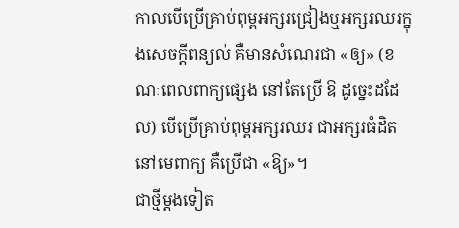កាលបើប្រើគ្រាប់ពុម្ពអក្សរជ្រៀងឬអក្សរឈរក្នុងសេចក្ដីពន្យល់ គឺមានសំណេរជា «ឲ្យ» (ខណៈពេលពាក្យផ្សេង នៅតែប្រើ ឱ ដូច្នេះដដែល) បើប្រើគ្រាប់ពុម្ពអក្សរឈរ ជាអក្សរធំដិតនៅមេពាក្យ គឺប្រើជា «ឱ្យ»។
ជាថ្មីម្ដងទៀត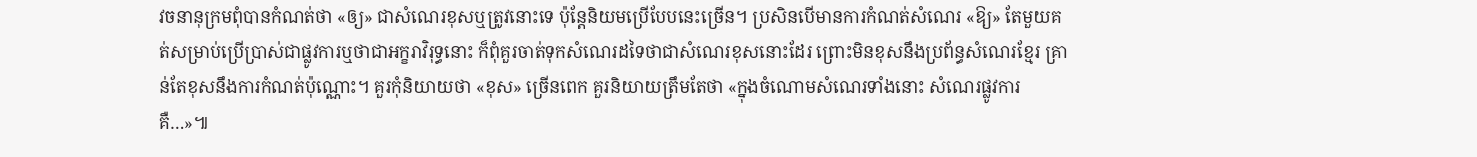វចនានុក្រមពុំបានកំណត់ថា «ឲ្យ» ជាសំណេរខុសឬត្រូវនោះទេ ប៉ុន្ដែនិយមប្រើបែបនេះច្រើន។ ប្រសិនបើមានការកំណត់សំណេរ «ឱ្យ» តែមួយគត់សម្រាប់ប្រើប្រាស់ជាផ្លូវការឬថាជាអក្ខរាវិរុទ្ធនោះ ក៏ពុំគួរចាត់ទុកសំណេរដទៃថាជាសំណេរខុសនោះដែរ ព្រោះមិនខុសនឹងប្រព័ន្ធសំណេរខ្មែរ គ្រាន់តែខុសនឹងការកំណត់ប៉ុណ្ណោះ។ គួរកុំនិយាយថា «ខុស» ច្រើនពេក គួរនិយាយត្រឹមតែថា «ក្នុងចំណោមសំណេរទាំងនោះ សំណេរផ្លូវការ គឺ…»៕